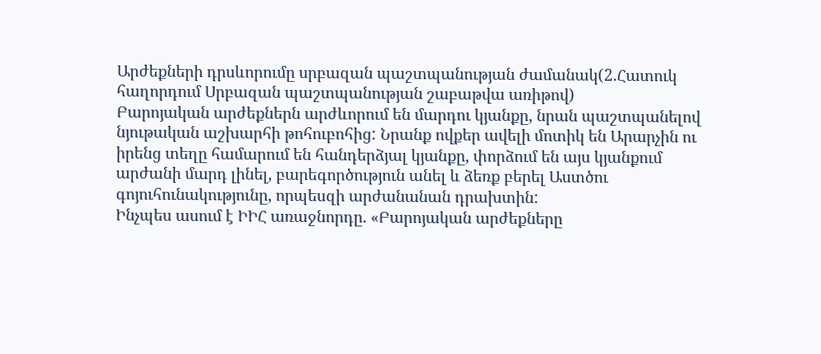Արժեքների դրսևորումը սրբազան պաշտպանության ժամանակ(2.Հատուկ հաղորդում Սրբազան պաշտպանության շաբաթվա առիթով)
Բարոյական արժեքներն արժևորում են մարդու կյանքը, նրան պաշտպանելով նյութական աշխարհի թոհուբոհից: Նրանք ովքեր ավելի մոտիկ են Արարչին ու իրենց տեղը համարում են հանդերձյալ կյանքը, փորձում են այս կյանքում արժանի մարդ լինել, բարեգործություն անել և ձեռք բերել Աստծու գոյուհունակությունը, որպեսզի արժանանան դրախտին:
Ինչպես ասում է ԻԻՀ առաջնորդը. «Բարոյական արժեքները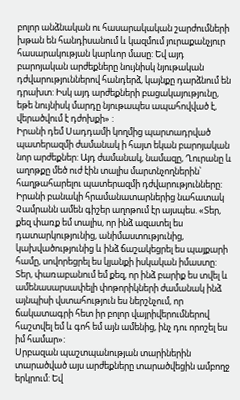բոլոր անձնական ու հասարակական շարժումների խթան են հանդիսանում և կազմում յուրաքանչյուր հասարակության կարևոր մասը: Եվ այդ բարոյական արժեքները նույնիսկ նյութական դժվարություններով հանդերձ, կայնքը դարձնում են դրախտ: Իսկ այդ արժեքների բացակայությունը, եթե նույնիսկ մարդը նյութապես ապահովված է, վերածվում է դժոխքի» :
Իրանի դեմ Սադդամի կողմից պարտադրված պատերազմի ժամանակ ի հայտ եկան բարոյական նոր արժեքներ: Այդ ժամանակ, նամազը, Ղուրանը և աղոթքը մեծ ուժ էին տալիս մարտնչողներին՝ հաղթահարելու պատերազմի դժվարությունները:
Իրանի բանակի հրամանատարներից նահատակ Չամրանն ամեն գիշեր աղոթում էր այսպես. «Տեր, քեզ փառք եմ տալիս, որ ինձ ազատել ես դատարկությունից, անիմաստությունից, կախվածությունից և ինձ ճաշակեցրել ես պայքարի համը, սովորեցրել ես կյանքի իսկական իմաստը: Տեր, փառաբանում եմ քեզ, որ ինձ բարիք ես տվել և ամենասարսափելի փոթորիկների ժամանակ ինձ այնպիսի վստահություն ես ներշնչում, որ ճակատագրի հետ իր բոլոր վայրիվերումներով հաշտվել եմ և գոհ եմ այն ամենից, ինչ դու որոշել ես իմ համար»:
Սրբազան պաշտպանության տարիներին տարածված այս արժեքները տարածվեցին ամբողջ երկրում: Եվ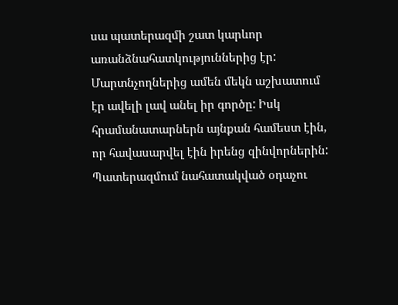սա պատերազմի շատ կարևոր առանձնահատկություններից էր: Մարտնչողներից ամեն մեկն աշխատում էր ավելի լավ անել իր գործը: Իսկ հրամանատարներն այնքան համեստ էին, որ հավասարվել էին իրենց զինվորներին: Պատերազմում նահատակված օդաչու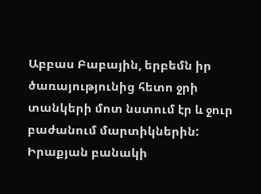Աբբաս Բաբային, երբեմն իր ծառայությունից հետո ջրի տանկերի մոտ նստում էր և ջուր բաժանում մարտիկներին:
Իրաքյան բանակի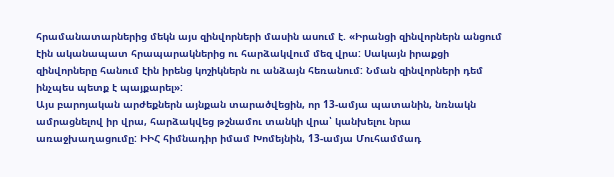հրամանատարներից մեկն այս զինվորների մասին ասում է. «Իրանցի զինվորներն անցում էին ականապատ հրապարակներից ու հարձակվում մեզ վրա: Սակայն իրաքցի զինվորները հանում էին իրենց կոշիկներն ու անձայն հեռանում: Նման զինվորների դեմ ինչպես պետք է պայքարել»:
Այս բարոյական արժեքներն այնքան տարածվեցին, որ 13-ամյա պատանին, նռնակն ամրացնելով իր վրա, հարձակվեց թշնամու տանկի վրա՝ կանխելու նրա առաջխաղացումը: ԻԻՀ հիմնադիր իմամ Խոմեյնին, 13-ամյա Մուհամմադ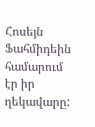Հոսեյն Ֆահմիդեին համարում էր իր ղեկավարը: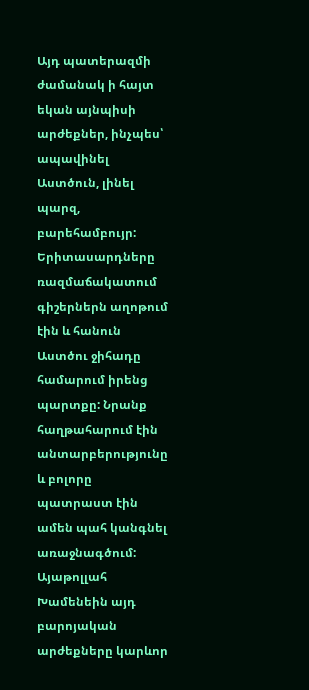Այդ պատերազմի ժամանակ ի հայտ եկան այնպիսի արժեքներ, ինչպես՝ ապավինել Աստծուն, լինել պարզ, բարեհամբույր: Երիտասարդները ռազմաճակատում գիշերներն աղոթում էին և հանուն Աստծու ջիհադը համարում իրենց պարտքը: Նրանք հաղթահարում էին անտարբերությունը և բոլորը պատրաստ էին ամեն պահ կանգնել առաջնագծում: Այաթոլլահ Խամենեին այդ բարոյական արժեքները կարևոր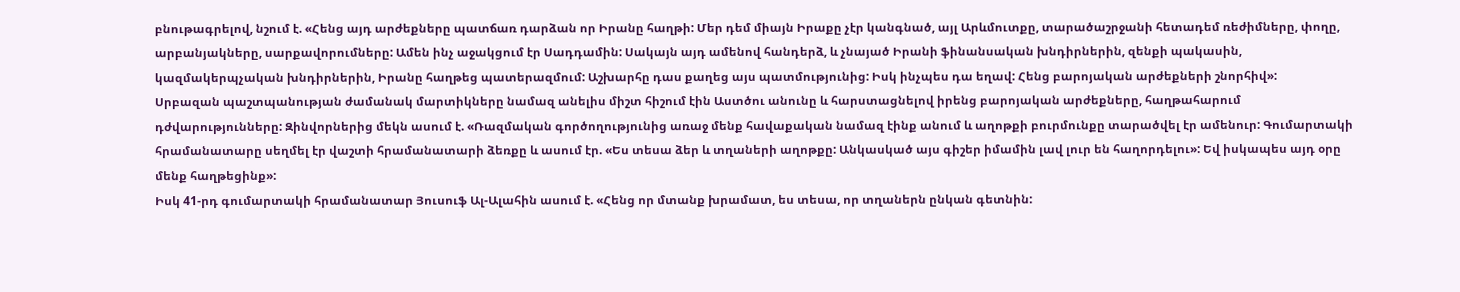բնութագրելով, նշում է. «Հենց այդ արժեքները պատճառ դարձան որ Իրանը հաղթի: Մեր դեմ միայն Իրաքը չէր կանգնած, այլ Արևմուտքը, տարածաշրջանի հետադեմ ռեժիմները, փողը, արբանյակները, սարքավորումները: Ամեն ինչ աջակցում էր Սադդամին: Սակայն այդ ամենով հանդերձ, և չնայած Իրանի ֆինանսական խնդիրներին, զենքի պակասին, կազմակերպչական խնդիրներին, Իրանը հաղթեց պատերազմում: Աշխարհը դաս քաղեց այս պատմությունից: Իսկ ինչպես դա եղավ: Հենց բարոյական արժեքների շնորհիվ»:
Սրբազան պաշտպանության ժամանակ մարտիկները նամազ անելիս միշտ հիշում էին Աստծու անունը և հարստացնելով իրենց բարոյական արժեքները, հաղթահարում դժվարությունները: Զինվորներից մեկն ասում է. «Ռազմական գործողությունից առաջ մենք հավաքական նամազ էինք անում և աղոթքի բուրմունքը տարածվել էր ամենուր: Գումարտակի հրամանատարը սեղմել էր վաշտի հրամանատարի ձեռքը և ասում էր. «Ես տեսա ձեր և տղաների աղոթքը: Անկասկած այս գիշեր իմամին լավ լուր են հաղորդելու»: Եվ իսկապես այդ օրը մենք հաղթեցինք»:
Իսկ 41-րդ գումարտակի հրամանատար Յուսուֆ Ալ-Ալահին ասում է. «Հենց որ մտանք խրամատ, ես տեսա, որ տղաներն ընկան գետնին: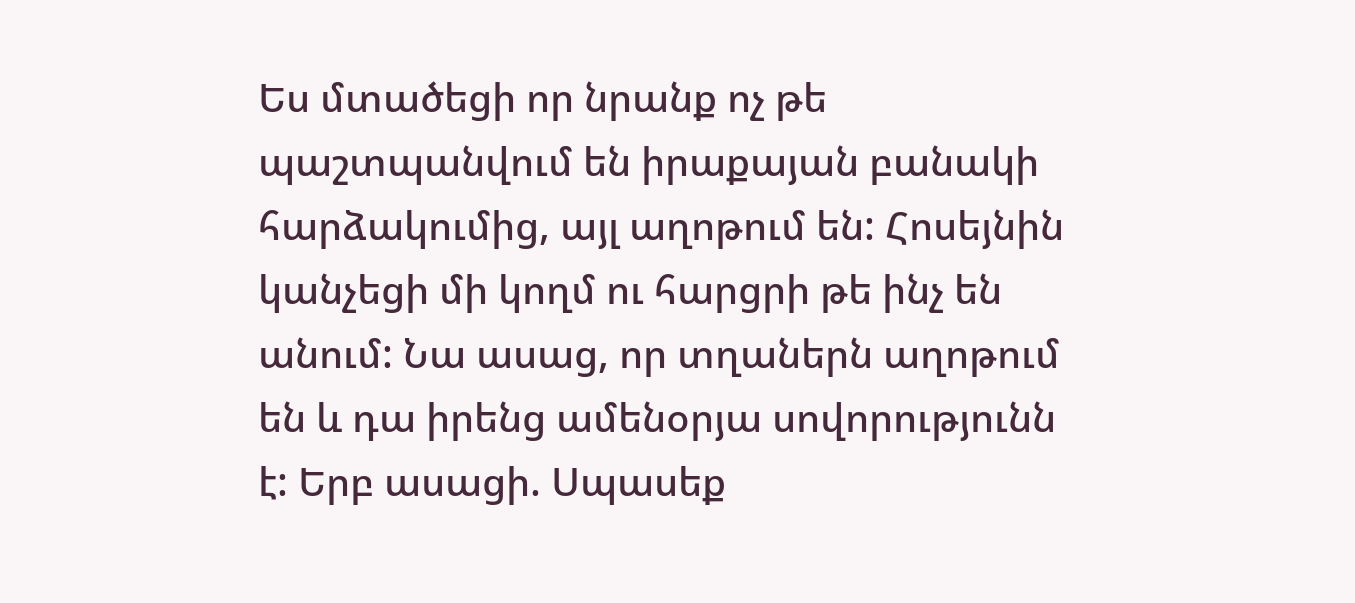Ես մտածեցի որ նրանք ոչ թե պաշտպանվում են իրաքայան բանակի հարձակումից, այլ աղոթում են: Հոսեյնին կանչեցի մի կողմ ու հարցրի թե ինչ են անում: Նա ասաց, որ տղաներն աղոթում են և դա իրենց ամենօրյա սովորությունն է: Երբ ասացի. Սպասեք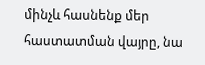մինչև հասնենք մեր հաստատման վայրը, նա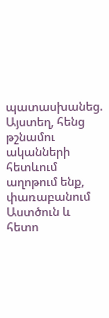պատասխանեց. Այստեղ, հենց թշնամու ականների հետևում աղոթում ենք, փառաբանում Աստծուն և հետո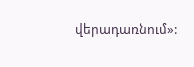վերադառնում»: